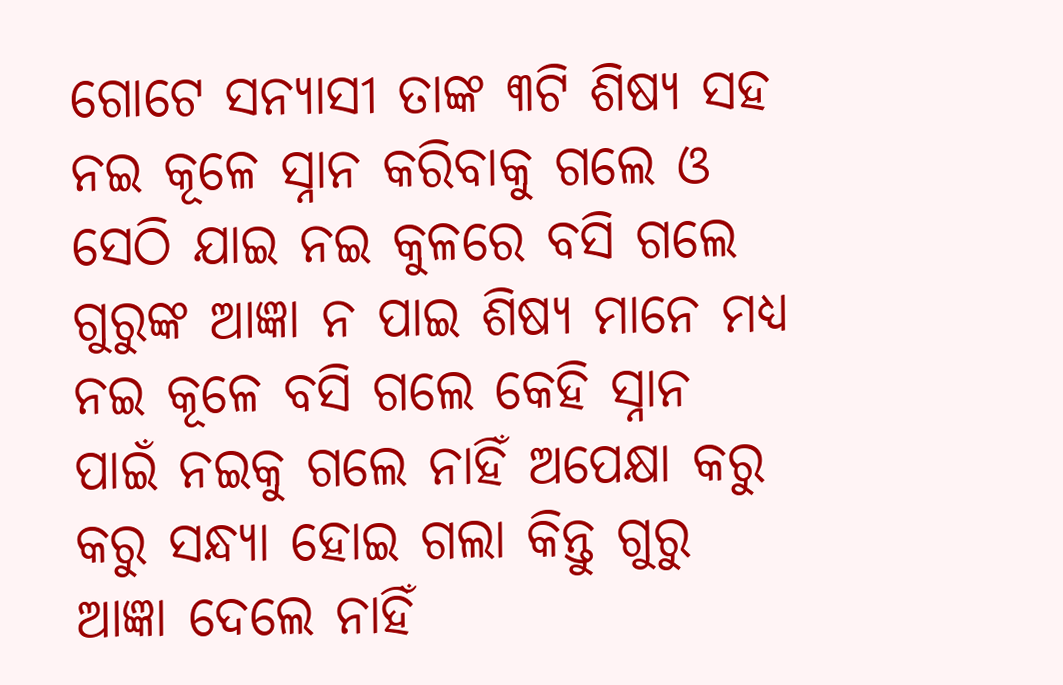ଗୋଟେ ସନ୍ୟାସୀ ତାଙ୍କ ୩ଟି ଶିଷ୍ୟ ସହ ନଇ କୂଳେ ସ୍ନାନ କରିବାକୁ ଗଲେ ଓ ସେଠି ଯାଇ ନଇ କୁଳରେ ବସି ଗଲେ ଗୁରୁଙ୍କ ଆଜ୍ଞା ନ ପାଇ ଶିଷ୍ୟ ମାନେ ମଧ୍ୟ ନଇ କୂଳେ ବସି ଗଲେ କେହି ସ୍ନାନ ପାଇଁ ନଇକୁ ଗଲେ ନାହିଁ ଅପେକ୍ଷା କରୁ କରୁ ସନ୍ଧ୍ୟା ହୋଇ ଗଲା କିନ୍ତୁ ଗୁରୁ ଆଜ୍ଞା ଦେଲେ ନାହିଁ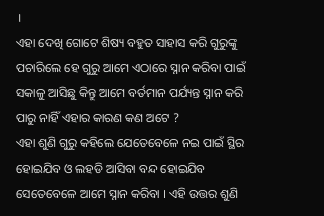।
ଏହା ଦେଖି ଗୋଟେ ଶିଷ୍ୟ ବହୁତ ସାହାସ କରି ଗୁରୁଙ୍କୁ ପଚାରିଲେ ହେ ଗୁରୁ ଆମେ ଏଠାରେ ସ୍ନାନ କରିବା ପାଇଁ ସକାଳୁ ଆସିଛୁ କିନ୍ତୁ ଆମେ ବର୍ତମାନ ପର୍ଯ୍ୟନ୍ତ ସ୍ନାନ କରି ପାରୁ ନାହିଁ ଏହାର କାରଣ କଣ ଅଟେ ?
ଏହା ଶୁଣି ଗୁରୁ କହିଲେ ଯେତେବେଳେ ନଇ ପାଇଁ ସ୍ଥିର ହୋଇଯିବ ଓ ଲହଡି ଆସିବା ବନ୍ଦ ହୋଇଯିବ ସେତେବେଳେ ଆମେ ସ୍ନାନ କରିବା । ଏହି ଉତ୍ତର ଶୁଣି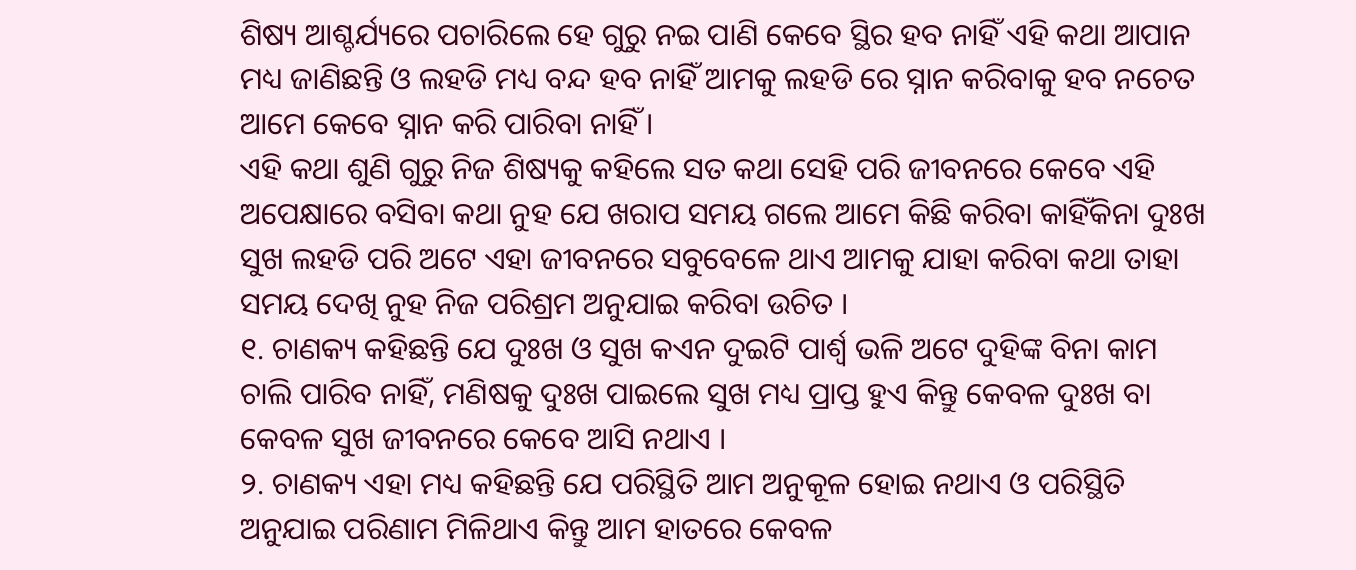ଶିଷ୍ୟ ଆଶ୍ଚର୍ଯ୍ୟରେ ପଚାରିଲେ ହେ ଗୁରୁ ନଇ ପାଣି କେବେ ସ୍ଥିର ହବ ନାହିଁ ଏହି କଥା ଆପାନ ମଧ୍ୟ ଜାଣିଛନ୍ତି ଓ ଲହଡି ମଧ୍ୟ ବନ୍ଦ ହବ ନାହିଁ ଆମକୁ ଲହଡି ରେ ସ୍ନାନ କରିବାକୁ ହବ ନଚେତ ଆମେ କେବେ ସ୍ନାନ କରି ପାରିବା ନାହିଁ ।
ଏହି କଥା ଶୁଣି ଗୁରୁ ନିଜ ଶିଷ୍ୟକୁ କହିଲେ ସତ କଥା ସେହି ପରି ଜୀବନରେ କେବେ ଏହି ଅପେକ୍ଷାରେ ବସିବା କଥା ନୁହ ଯେ ଖରାପ ସମୟ ଗଲେ ଆମେ କିଛି କରିବା କାହିଁକିନା ଦୁଃଖ ସୁଖ ଲହଡି ପରି ଅଟେ ଏହା ଜୀବନରେ ସବୁବେଳେ ଥାଏ ଆମକୁ ଯାହା କରିବା କଥା ତାହା ସମୟ ଦେଖି ନୁହ ନିଜ ପରିଶ୍ରମ ଅନୁଯାଇ କରିବା ଉଚିତ ।
୧. ଚାଣକ୍ୟ କହିଛନ୍ତି ଯେ ଦୁଃଖ ଓ ସୁଖ କଏନ ଦୁଇଟି ପାର୍ଶ୍ଵ ଭଳି ଅଟେ ଦୁହିଙ୍କ ବିନା କାମ ଚାଲି ପାରିବ ନାହିଁ, ମଣିଷକୁ ଦୁଃଖ ପାଇଲେ ସୁଖ ମଧ୍ୟ ପ୍ରାପ୍ତ ହୁଏ କିନ୍ତୁ କେବଳ ଦୁଃଖ ବା କେବଳ ସୁଖ ଜୀବନରେ କେବେ ଆସି ନଥାଏ ।
୨. ଚାଣକ୍ୟ ଏହା ମଧ୍ୟ କହିଛନ୍ତି ଯେ ପରିସ୍ଥିତି ଆମ ଅନୁକୂଳ ହୋଇ ନଥାଏ ଓ ପରିସ୍ଥିତି ଅନୁଯାଇ ପରିଣାମ ମିଳିଥାଏ କିନ୍ତୁ ଆମ ହାତରେ କେବଳ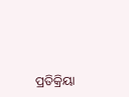ପ୍ରତିକ୍ରିୟା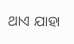ଥାଏ ଯାହା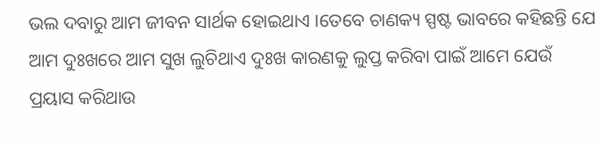ଭଲ ଦବାରୁ ଆମ ଜୀବନ ସାର୍ଥକ ହୋଇଥାଏ ।ତେବେ ଚାଣକ୍ୟ ସ୍ପଷ୍ଟ ଭାବରେ କହିଛନ୍ତି ଯେ ଆମ ଦୁଃଖରେ ଆମ ସୁଖ ଲୁଚିଥାଏ ଦୁଃଖ କାରଣକୁ ଲୁପ୍ତ କରିବା ପାଇଁ ଆମେ ଯେଉଁ ପ୍ରୟାସ କରିଥାଉ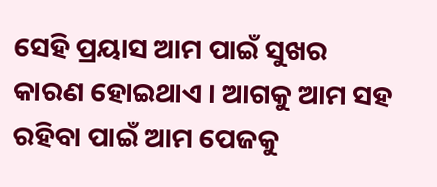ସେହି ପ୍ରୟାସ ଆମ ପାଇଁ ସୁଖର କାରଣ ହୋଇଥାଏ । ଆଗକୁ ଆମ ସହ ରହିବା ପାଇଁ ଆମ ପେଜକୁ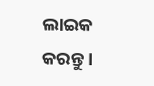ଲାଇକ କରନ୍ତୁ ।